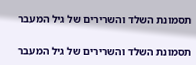תסמונת השלד והשרירים של גיל המעבר

תסמונת השלד והשרירים של גיל המעבר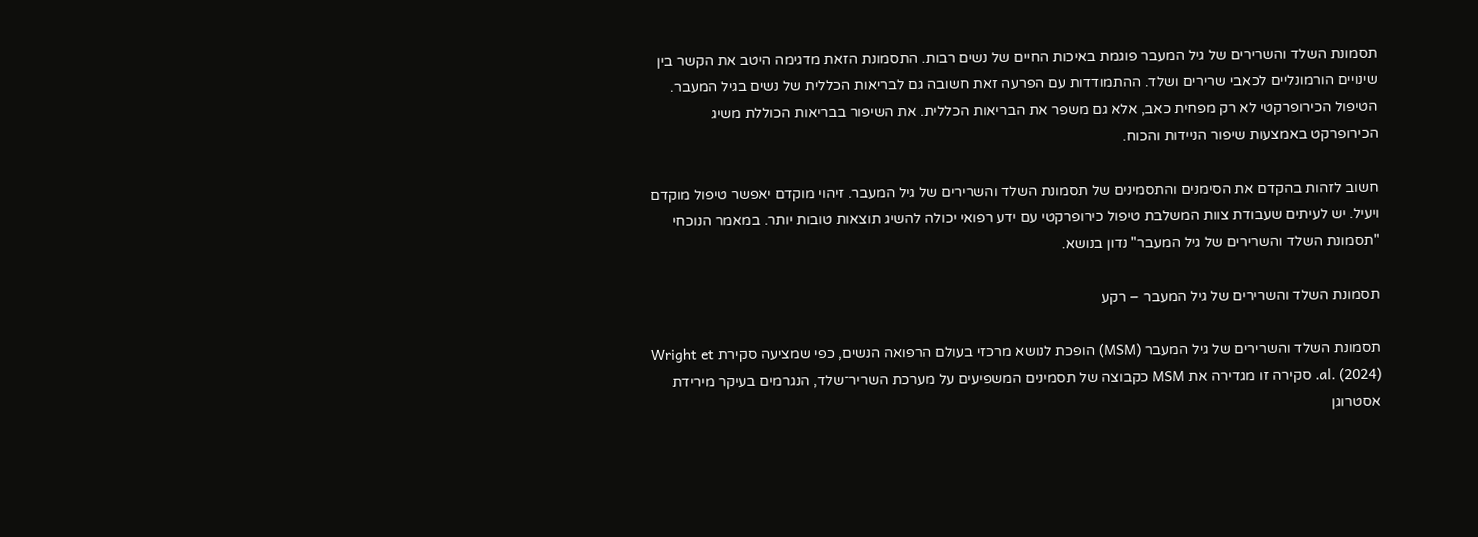תסמונת השלד והשרירים של גיל המעבר פוגמת באיכות החיים של נשים רבות. התסמונת הזאת מדגימה היטב את הקשר בין שינויים הורמונליים לכאבי שרירים ושלד. ההתמודדות עם הפרעה זאת חשובה גם לבריאות הכללית של נשים בגיל המעבר. הטיפול הכירופרקטי לא רק מפחית כאב, אלא גם משפר את הבריאות הכללית. את השיפור בבריאות הכוללת משיג הכירופרקט באמצעות שיפור הניידות והכוח.

חשוב לזהות בהקדם את הסימנים והתסמינים של תסמונת השלד והשרירים של גיל המעבר. זיהוי מוקדם יאפשר טיפול מוקדם ויעיל. יש לעיתים שעבודת צוות המשלבת טיפול כירופרקטי עם ידע רפואי יכולה להשיג תוצאות טובות יותר. במאמר הנוכחי "תסמונת השלד והשרירים של גיל המעבר" נדון בנושא.

תסמונת השלד והשרירים של גיל המעבר – רקע

תסמונת השלד והשרירים של גיל המעבר (MSM) הופכת לנושא מרכזי בעולם הרפואה הנשים, כפי שמציעה סקירת Wright et al. (2024). סקירה זו מגדירה את MSM כקבוצה של תסמינים המשפיעים על מערכת השריר־שלד, הנגרמים בעיקר מירידת אסטרוגן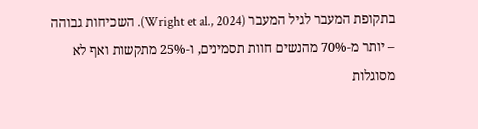בתקופת המעבר לגיל המעבר (Wright et al., 2024). השכיחות גבוהה – יותר מ‑70% מהנשים חוות תסמינים, ו‑25% מתקשות ואף לא מסוגלות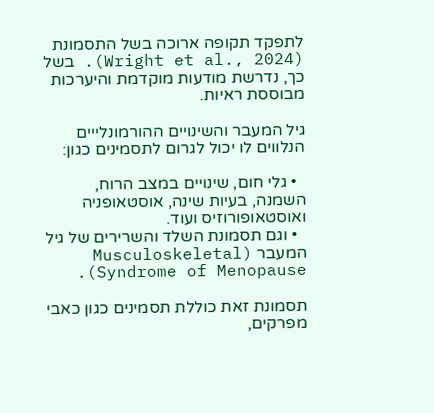לתפקד תקופה ארוכה בשל התסמונת (Wright et al., 2024). בשל כך, נדרשת מודעות מוקדמת והיערכות מבוססת ראיות.

גיל המעבר והשינויים ההורמונלייים הנלווים לו יכול לגרום לתסמינים כגון:

  • גלי חום, שינויים במצב הרוח, השמנה, בעיות שינה, אוסטאופניה ואוסטאופורוזיס ועוד.
  • וגם תסמונת השלד והשרירים של גיל המעבר (Musculoskeletal Syndrome of Menopause).

תסמונת זאת כוללת תסמינים כגון כאבי מפרקים,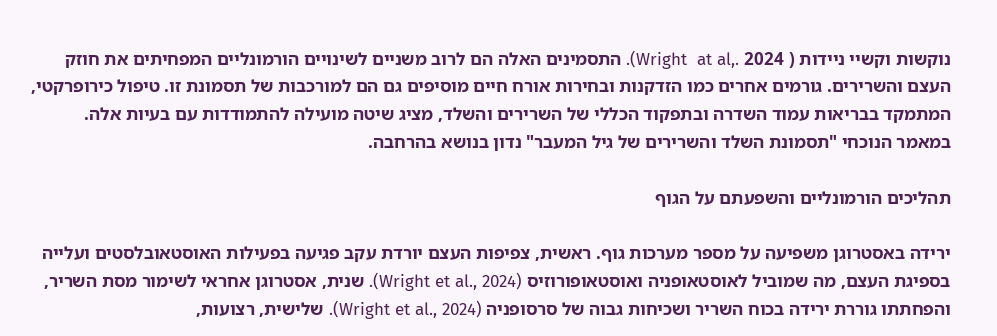נוקשות וקשיי ניידות ( 2024 .,Wright  at al). התסמינים האלה הם לרוב משניים לשינויים הורמונליים המפחיתים את חוזק העצם והשרירים. גורמים אחרים כמו הזדקנות ובחירות אורח חיים מוסיפים גם הם למורכבות של תסמונת זו. טיפול כירופרקטי, המתמקד בבריאות עמוד השדרה ובתפקוד הכללי של השרירים והשלד, מציג שיטה מועילה להתמודדות עם בעיות אלה. במאמר הנוכחי "תסמונת השלד והשרירים של גיל המעבר" נדון בנושא בהרחבה.

תהליכים הורמונליים והשפעתם על הגוף

ירידה באסטרוגן משפיעה על מספר מערכות גוף. ראשית, צפיפות העצם יורדת עקב פגיעה בפעילות האוסטאובלסטים ועלייה בספיגת העצם, מה שמוביל לאוסטאופניה ואוסטאופורוזיס (Wright et al., 2024). שנית, אסטרוגן אחראי לשימור מסת השריר, והפחתתו גוררת ירידה בכוח השריר ושכיחות גבוה של סרסופניה (Wright et al., 2024). שלישית, רצועות,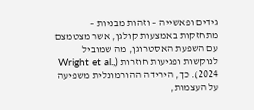גידים ופאשייה – וזהות מבניות – מתחזקות באמצעות קולגן, אשר מצטמצם עם השפעת האסטרוגן, מה שמוביל לנוקשות ופגיעות חוזרות (Wright et al., 2024). כך, הירידה ההורמונלית משפיעה על העצמות,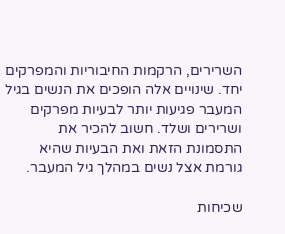השרירים, הרקמות החיבוריות והמפרקים יחד. שינויים אלה הופכים את הנשים בגיל המעבר פגיעות יותר לבעיות מפרקים ושרירים ושלד. חשוב להכיר את התסמונת הזאת ואת הבעיות שהיא גורמת אצל נשים במהלך גיל המעבר.

שכיחות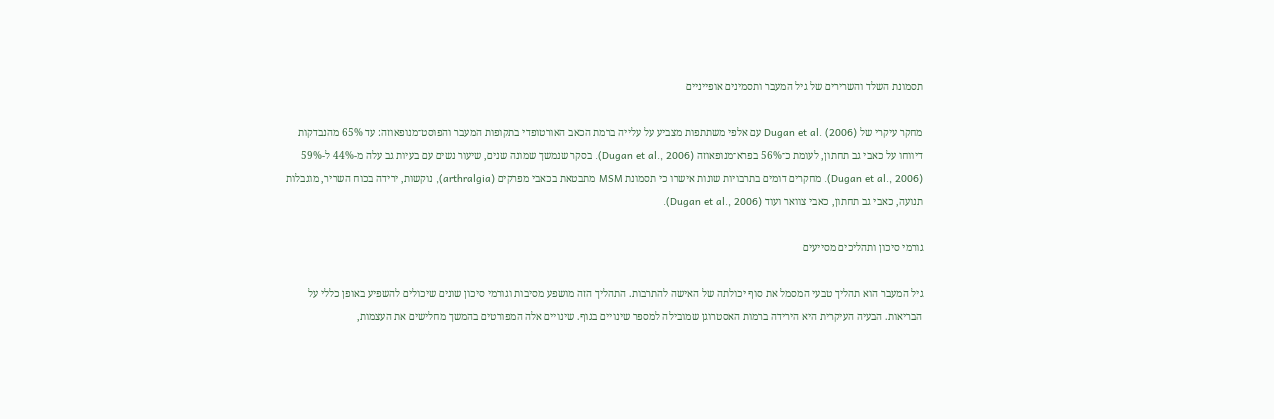תסמונת השלד והשרירים של גיל המעבר ותסמינים אופייניים

מחקר עיקרי של Dugan et al. (2006) עם אלפי משתתפות מצביע על עלייה ברמת הכאב האורטופדי בתקופות המעבר והפוסט־מנופאוזה: עד 65% מהנבדקות דיווחו על כאבי גב תחתון, לעומת כ־56% בפרא־מנופאוזה (Dugan et al., 2006). בסקר שנמשך שמונה שנים, שיעור נשים עם בעיות גב עלה מ‑44% ל‑59% (Dugan et al., 2006). מחקרים דומים בתרבויות שונות אישרו כי תסמונת MSM מתבטאת בכאבי מפרקים (arthralgia), נוקשות, ירידה בכוח השריר, מוגבלות תנועה, כאבי גב תחתון, כאבי צוואר ועוד (Dugan et al., 2006).

גורמי סיכון ותהליכים מסייעים

גיל המעבר הוא תהליך טבעי המסמל את סוף יכולתה של האישה להתרבות. התהליך הזה מושפע מסיבות וגורמי סיכון שונים שיכולים להשפיע באופן כללי על הבריאות. הבעיה העיקרית היא הירידה ברמות האסטרוגן שמובילה למספר שינויים בגוף. שינויים אלה המפורטים בהמשך מחלישים את העצמות,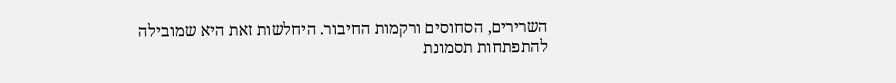השרירים, הסחוסים ורקמות החיבור. היחלשות זאת היא שמובילה להתפתחות תסמונת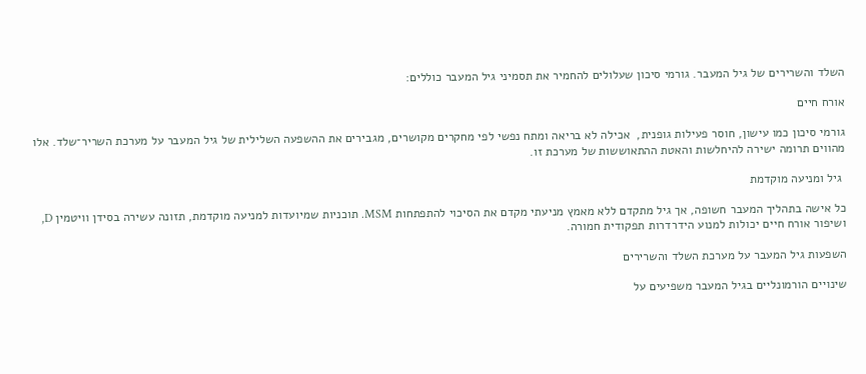השלד והשרירים של גיל המעבר. גורמי סיכון שעלולים להחמיר את תסמיני גיל המעבר כוללים:

אורח חיים

גורמי סיכון כמו עישון, חוסר פעילות גופנית,  אכילה לא בריאה ומתח נפשי לפי מחקרים מקושרים, מגבירים את ההשפעה השלילית של גיל המעבר על מערכת השריר־שלד. אלו מהווים תרומה ישירה להיחלשות והאטת ההתאוששות של מערכת זו.

 גיל ומניעה מוקדמת

כל אישה בתהליך המעבר חשופה, אך גיל מתקדם ללא מאמץ מניעתי מקדם את הסיכוי להתפתחות MSM. תוכניות שמיועדות למניעה מוקדמת, תזונה עשירה בסידן וויטמין D, ושיפור אורח חיים יכולות למנוע הידרדרות תפקודית חמורה.

השפעות גיל המעבר על מערכת השלד והשרירים

שינויים הורמונליים בגיל המעבר משפיעים על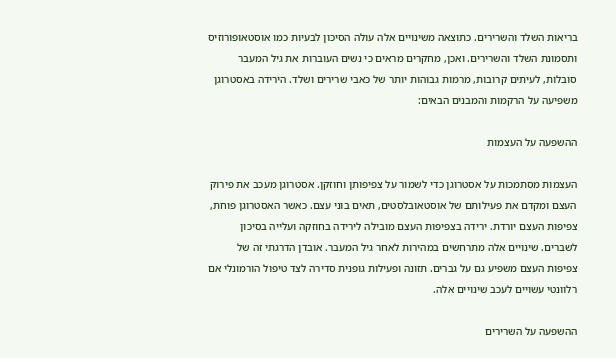בריאות השלד והשרירים. כתוצאה משינויים אלה עולה הסיכון לבעיות כמו אוסטאופורוזיס ותסמונת השלד והשרירים. ואכן, מחקרים מראים כי נשים העוברות את גיל המעבר סובלות, לעיתים קרובות, מרמות גבוהות יותר של כאבי שרירים ושלד. הירידה באסטרוגן משפיעה על הרקמות והמבנים הבאים:

ההשפעה על העצמות

העצמות מסתמכות על אסטרוגן כדי לשמור על צפיפותן וחוזקן. אסטרוגן מעכב את פירוק העצם ומקדם את פעילותם של אוסטאובלסטים, תאים בוני עצם. כאשר האסטרוגן פוחת, צפיפות העצם יורדת. ירידה בצפיפות העצם מובילה לירידה בחוזקה ועלייה בסיכון לשברים. שינויים אלה מתרחשים במהירות לאחר גיל המעבר. אובדן הדרגתי זה של צפיפות העצם משפיע גם על גברים. תזונה ופעילות גופנית סדירה לצד טיפול הורמונלי אם רלוונטי עשויים לעכב שינויים אלה.

ההשפעה על השרירים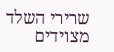שרירי השלד מצוידים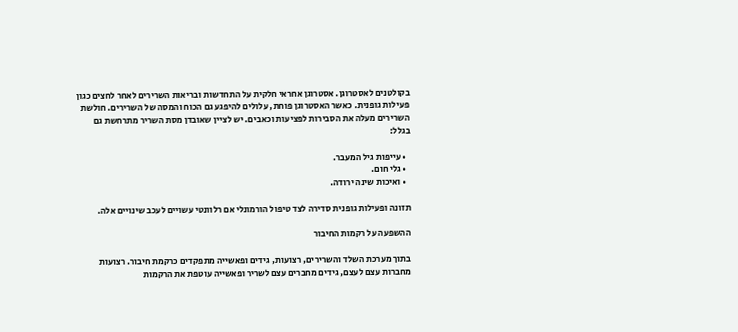בקולטנים לאסטרוגן. אסטרוגן אחראי חלקית על התחדשות ובריאות השרירים לאחר לחצים כגון פעילות גופנית. כאשר האסטרוגן פוחת, עלולים להיפגע גם הכוח והמסה של השרירים. חולשת השרירים מעלה את הסבירות לפציעות וכאבים. יש לציין שאובדן מסת השריר מתרחשת גם בגלל:

  • עייפות גיל המעבר.
  • גלי חום.
  • ואיכות שינה ירודה.

תזונה ופעילות גופנית סדירה לצד טיפול הורמונלי אם רלוונטי עשויים לעכב שינויים אלה.

ההשפעה על רקמות החיבור

בתוך מערכת השלד והשרירים, רצועות, גידים ופאשייה מתפקדים כרקמת חיבור. רצועות מחברות עצם לעצם, גידים מחברים עצם לשריר ופאשייה עוטפת את הרקמות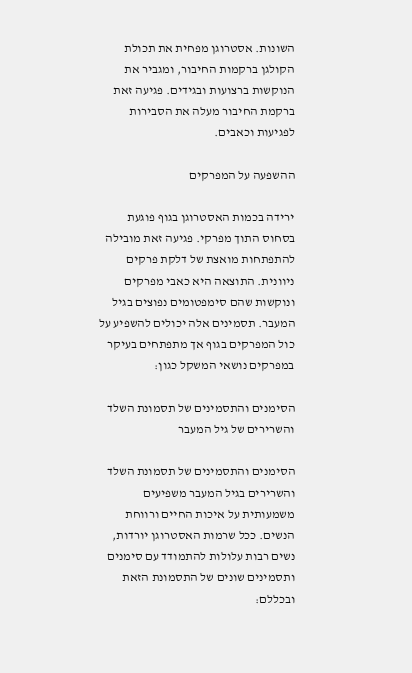השונות. אסטרוגן מפחית את תכולת הקולגן ברקמות החיבור, ומגביר את הנוקשות ברצועות ובגידים. פגיעה זאת ברקמת החיבור מעלה את הסבירות לפגיעות וכאבים.

ההשפעה על המפרקים

ירידה בכמות האסטרוגן בגוף פוגעת בסחוס התוך מפרקי. פגיעה זאת מובילה להתפתחות מואצת של דלקת פרקים ניוונית. התוצאה היא כאבי מפרקים ונוקשות שהם סימפטומים נפוצים בגיל המעבר. תסמינים אלה יכולים להשפיע על כול המפרקים בגוף אך מתפתחים בעיקר במפרקים נושאי המשקל כגון:

הסימנים והתסמינים של תסמונת השלד והשרירים של גיל המעבר

הסימנים והתסמינים של תסמונת השלד והשרירים בגיל המעבר משפיעים משמעותית על איכות החיים ורווחת הנשים. ככל שרמות האסטרוגן יורדות, נשים רבות עלולות להתמודד עם סימנים ותסמינים שונים של התסמונת הזאת ובכללם: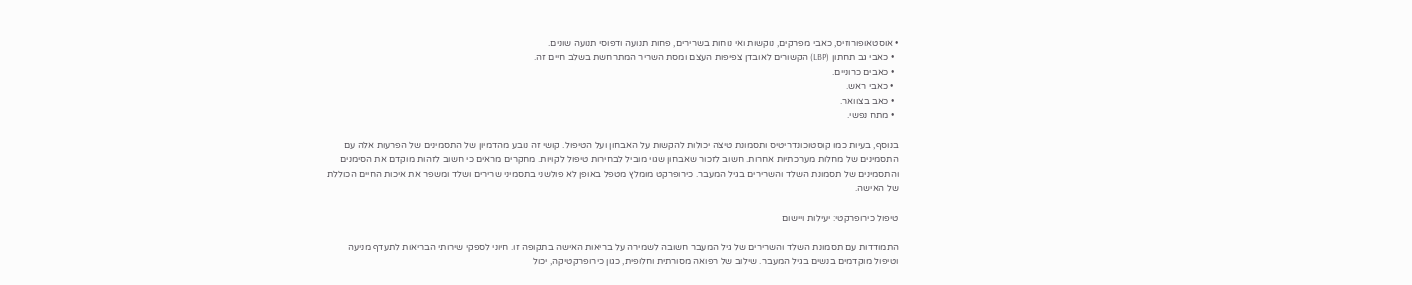• אוסטאופורוזיס, כאבי מפרקים, נוקשות ואי נוחות בשרירים, פחות תנועה ודפוסי תנועה שונים.
  • כאבי גב תחתון (LBP) הקשורים לאובדן צפיפות העצם ומסת השריר המתרחשת בשלב חיים זה.
  • כאבים כרוניים.
  • כאבי ראש.
  • כאב בצוואר.
  • מתח נפשי.

בנוסף, בעיות כמו קוסטוכונדריטיס ותסמונת טיצה יכולות להקשות על האבחון ועל הטיפול. קושי זה נובע מהדמיון של התסמינים של הפרעות אלה עם התסמינים של מחלות מערכתיות אחרות. חשוב לזכור שאבחון שגוי מוביל לבחירות טיפול לקויות. מחקרים מראים כי חשוב לזהות מוקדם את הסימנים והתסמינים של תסמונת השלד והשרירים בגיל המעבר. כירופרקט מומלץ מטפל באופן לא פולשני בתסמיני שרירים ושלד ומשפר את איכות החיים הכוללת של האישה.

טיפול כירופרקטי: יעילות ויישום

התמודדות עם תסמונת השלד והשרירים של גיל המעבר חשובה לשמירה על בריאות האישה בתקופה זו. חיוני לספקי שירותי הבריאות לתעדף מניעה וטיפול מוקדמים בנשים בגיל המעבר. שילוב של רפואה מסורתית וחלופית, כגון כירופרקטיקה, יכול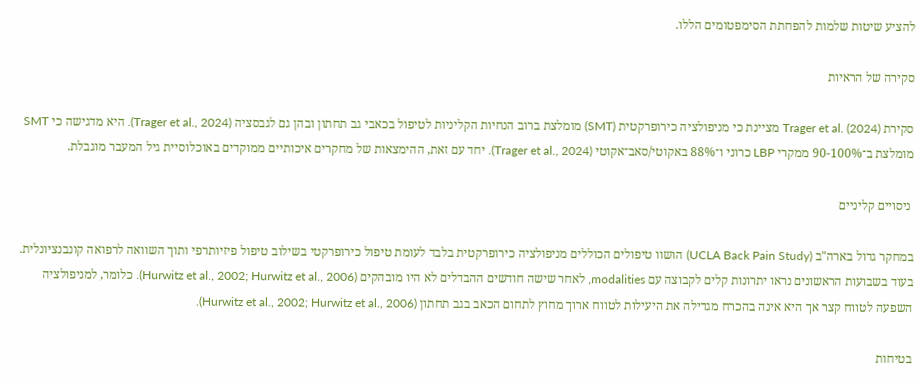להציע שיטות שלמות להפחתת הסימפטומים הללו.

סקירה של הראיות

סקירת Trager et al. (2024) מציינת כי מניפולציה כירופרקטית (SMT) מומלצת ברוב הנחיות הקליניות לטיפול בכאבי גב תחתון ובהן גם לגבסציה (Trager et al., 2024). היא מדגישה כי SMT מומלצת ב־90-100% ממקרי LBP כרוני ו־88% באקוטי/סאב־אקוטי (Trager et al., 2024). יחד עם זאת, ההימצאות של מחקרים איכותיים ממוקדים באוכלוסיית גיל המעבר מוגבלת.

 ניסויים קליניים

במחקר גדול בארה"ב (UCLA Back Pain Study) הושוו טיפולים הכוללים מניפולציה כירופרקטית בלבד לעומת טיפול כירופרקטי בשילוב טיפול פיזיותרפי ותוך השוואה לרפואה קונבנציונלית. בעוד בשבועות הראשונים נראו יתרונות קלים לקבוצה עם modalities, לאחר שישה חודשים ההבדלים לא היו מובהקים (Hurwitz et al., 2002; Hurwitz et al., 2006). כלומר, למניפולציה השפעה לטווח קצר אך היא אינה בהכרח מגדילה את היעילות לטווח ארוך מחוץ לתחום הכאב בגב תחתון (Hurwitz et al., 2002; Hurwitz et al., 2006).

בטיחות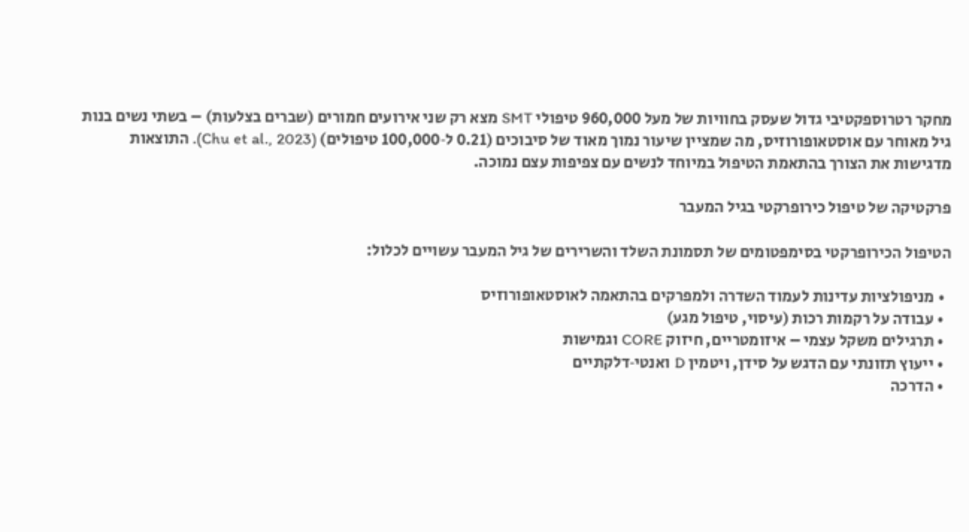מחקר רטרוספקטיבי גדול שעסק בחוויות של מעל 960,000 טיפולי SMT מצא רק שני אירועים חמורים (שברים בצלעות) – בשתי נשים בנות גיל מאוחר עם אוסטאופורוזיס, מה שמציין שיעור נמוך מאוד של סיבוכים (0.21 ל‑100,000 טיפולים) (Chu et al., 2023). התוצאות מדגישות את הצורך בהתאמת הטיפול במיוחד לנשים עם צפיפות עצם נמוכה.

פרקטיקה של טיפול כירופרקטי בגיל המעבר

הטיפול הכירופרקטי בסימפטומים של תסמונת השלד והשרירים של גיל המעבר עשויים לכלול:

  • מניפולציות עדינות לעמוד השדרה ולמפרקים בהתאמה לאוסטאופורוזיס
  • עבודה על רקמות רכות (עיסוי, טיפול מגע)
  • תרגילים משקל עצמי – איזומטריים, חיזוק CORE וגמישות
  • ייעוץ תזונתי עם הדגש על סידן, ויטמין D ואנטי‑דלקתיים
  • הדרכה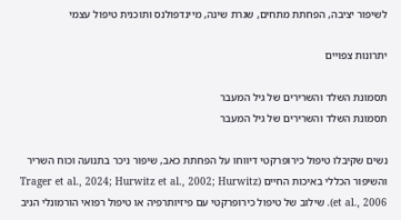לשיפור יציבה, הפחתת מתחים, שגרת שינה, מיינדפולנס ותוכנית טיפול עצמי

יתרונות צפויים

תסמונת השלד והשרירים של גיל המעבר
תסמונת השלד והשרירים של גיל המעבר

נשים שקיבלו טיפול כירופרקטי דיווחו על הפחתת כאב, שיפור ניכר בתנועה וכוח השריר והשיפור הכללי באיכות החיים (Trager et al., 2024; Hurwitz et al., 2002; Hurwitz et al., 2006). שילוב של טיפול כירופרקטי עם פיזיותרפיה או טיפול רפואי הורמונלי הניב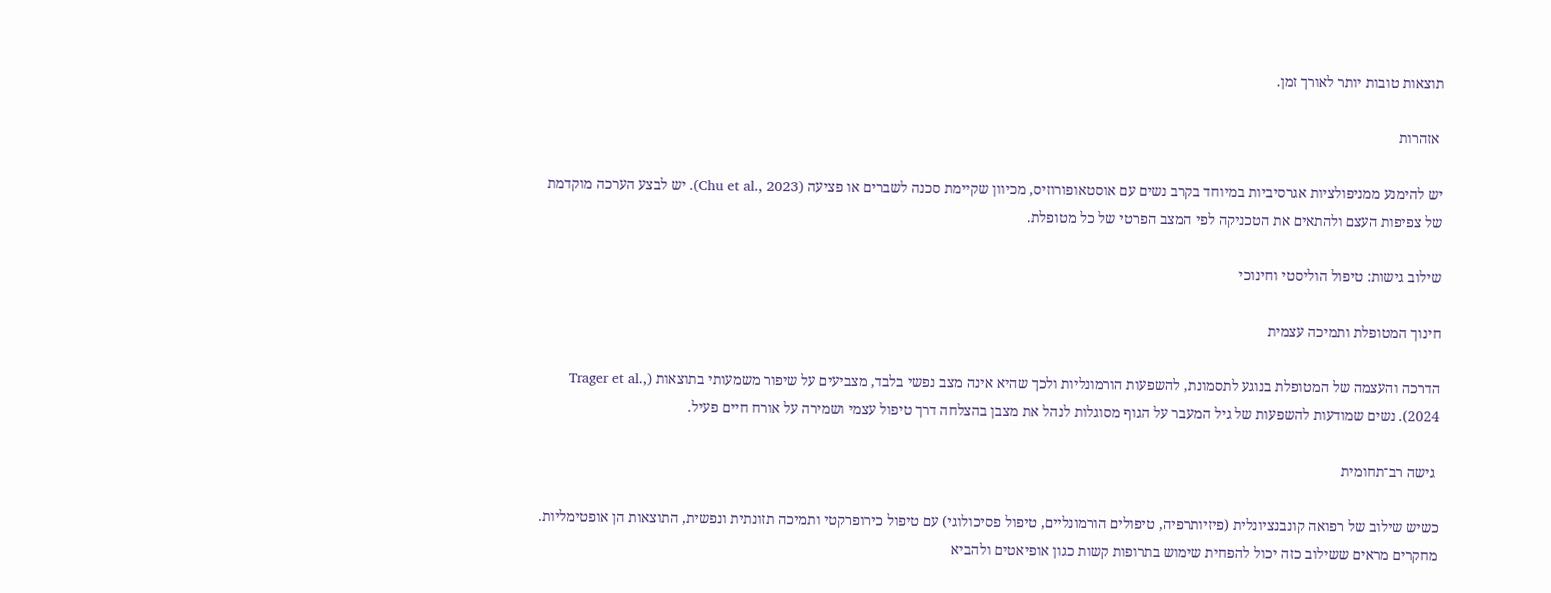תוצאות טובות יותר לאורך זמן.

 אזהרות

יש להימנע ממניפולציות אגרסיביות במיוחד בקרב נשים עם אוסטאופורוזיס, מכיוון שקיימת סכנה לשברים או פציעה (Chu et al., 2023). יש לבצע הערכה מוקדמת של צפיפות העצם ולהתאים את הטכניקה לפי המצב הפרטי של כל מטופלת.

שילוב גישות: טיפול הוליסטי וחינוכי

חינוך המטופלת ותמיכה עצמית

הדרכה והעצמה של המטופלת בנוגע לתסמונת, להשפעות הורמונליות ולכך שהיא אינה מצב נפשי בלבד, מצביעים על שיפור משמעותי בתוצאות (Trager et al., 2024). נשים שמודעות להשפעות של גיל המעבר על הגוף מסוגלות לנהל את מצבן בהצלחה דרך טיפול עצמי ושמירה על אורח חיים פעיל.

 גישה רב־תחומית

כשיש שילוב של רפואה קונבנציונלית (פיזיותרפיה, טיפולים הורמונליים, טיפול פסיכולוגי) עם טיפול כירופרקטי ותמיכה תזונתית ונפשית, התוצאות הן אופטימליות. מחקרים מראים ששילוב כזה יכול להפחית שימוש בתרופות קשות כגון אופיאטים ולהביא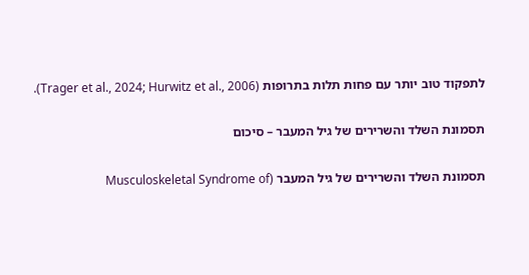לתפקוד טוב יותר עם פחות תלות בתרופות (Trager et al., 2024; Hurwitz et al., 2006).

תסמונת השלד והשרירים של גיל המעבר – סיכום

תסמונת השלד והשרירים של גיל המעבר (Musculoskeletal Syndrome of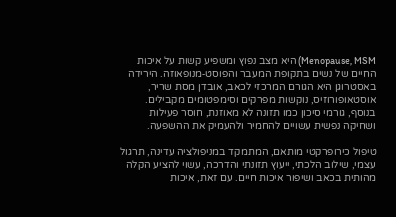Menopause, MSM) היא מצב נפוץ ומשפיע קשות על איכות החיים של נשים בתקופת המעבר והפוסט‑מנופאוזה. הירידה באסטרוגן היא הגורם המרכזי לכאב, אובדן מסת שריר, אוסטאופורוזיס, נוקשות מפרקים וסימפטומים מקבילים. בנוסף, גורמי סיכון כמו תזונה לא מאוזנת, חוסר פעילות ושחיקה נפשית עשויים להחמיר ולהעמיק את ההשפעה.

טיפול כירופרקטי מותאם, המתמקד במניפולציה עדינה, תרגול עצמי, שילוב הלכתי, ייעוץ תזונתי והדרכה, עשוי להציע הקלה מהותית בכאב ושיפור איכות חיים. עם זאת, איכות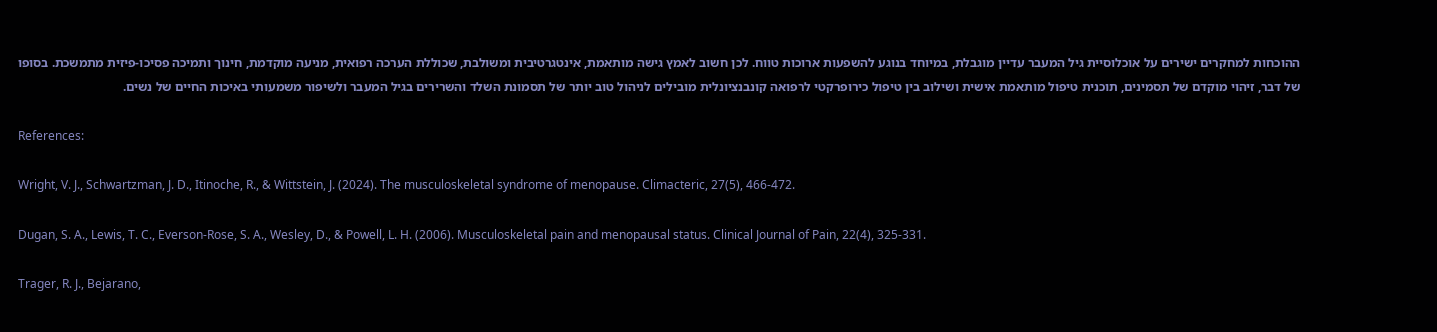ההוכחות למחקרים ישירים על אוכלוסיית גיל המעבר עדיין מוגבלת, במיוחד בנוגע להשפעות ארוכות טווח. לכן חשוב לאמץ גישה מותאמת, אינטגרטיבית ומשולבת, שכוללת הערכה רפואית, מניעה מוקדמת, חינוך ותמיכה פסיכו‑פיזית מתמשכת. בסופו של דבר, זיהוי מוקדם של תסמינים, תוכנית טיפול מותאמת אישית ושילוב בין טיפול כירופרקטי לרפואה קונבנציונלית מובילים לניהול טוב יותר של תסמונת השלד והשרירים בגיל המעבר ולשיפור משמעותי באיכות החיים של נשים.

References:

Wright, V. J., Schwartzman, J. D., Itinoche, R., & Wittstein, J. (2024). The musculoskeletal syndrome of menopause. Climacteric, 27(5), 466-472.

Dugan, S. A., Lewis, T. C., Everson-Rose, S. A., Wesley, D., & Powell, L. H. (2006). Musculoskeletal pain and menopausal status. Clinical Journal of Pain, 22(4), 325-331.

Trager, R. J., Bejarano,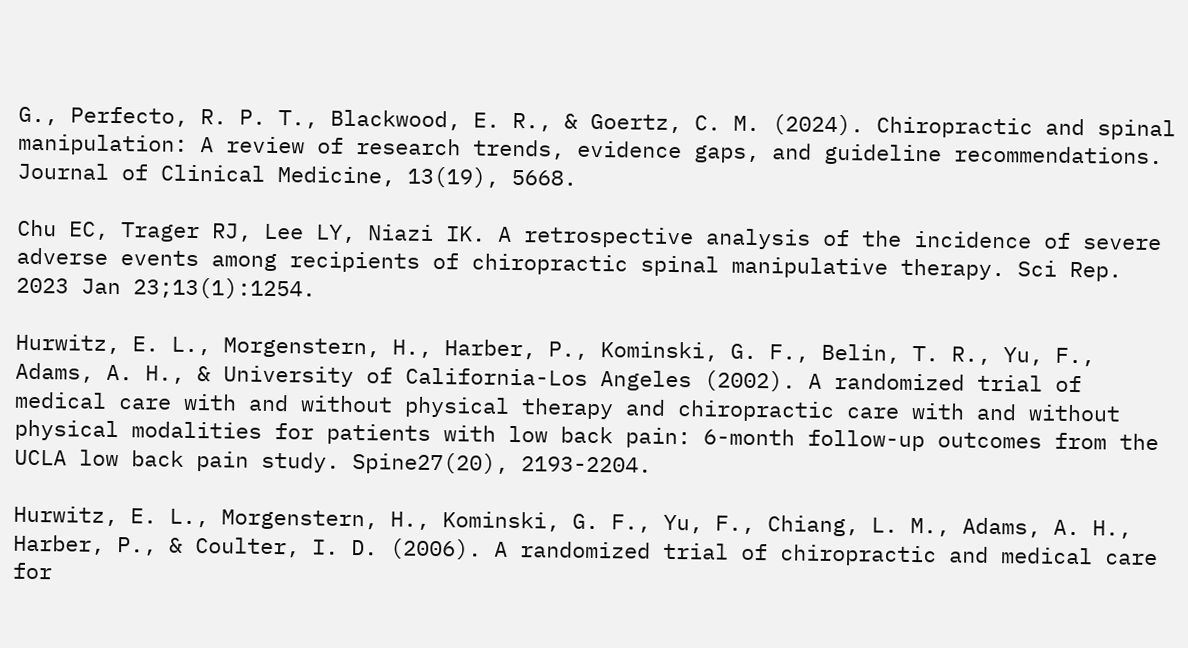G., Perfecto, R. P. T., Blackwood, E. R., & Goertz, C. M. (2024). Chiropractic and spinal manipulation: A review of research trends, evidence gaps, and guideline recommendations. Journal of Clinical Medicine, 13(19), 5668.

Chu EC, Trager RJ, Lee LY, Niazi IK. A retrospective analysis of the incidence of severe adverse events among recipients of chiropractic spinal manipulative therapy. Sci Rep. 2023 Jan 23;13(1):1254.

Hurwitz, E. L., Morgenstern, H., Harber, P., Kominski, G. F., Belin, T. R., Yu, F., Adams, A. H., & University of California-Los Angeles (2002). A randomized trial of medical care with and without physical therapy and chiropractic care with and without physical modalities for patients with low back pain: 6-month follow-up outcomes from the UCLA low back pain study. Spine27(20), 2193-2204.

Hurwitz, E. L., Morgenstern, H., Kominski, G. F., Yu, F., Chiang, L. M., Adams, A. H., Harber, P., & Coulter, I. D. (2006). A randomized trial of chiropractic and medical care for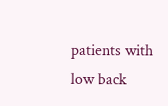patients with low back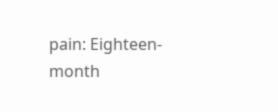pain: Eighteen-month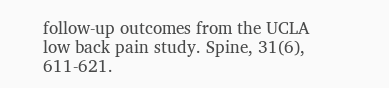follow-up outcomes from the UCLA low back pain study. Spine, 31(6), 611-621.